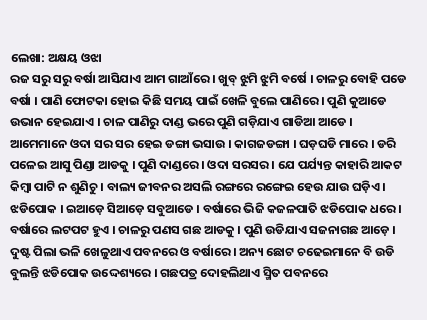ଲେଖା: ଅକ୍ଷୟ ଓଝା
ରଜ ସରୁ ସରୁ ବର୍ଷା ଆସିଯାଏ ଆମ ଗାଆଁରେ । ଖୁବ୍ ଝୁମି ଝୁମି ବର୍ଷେ । ଚାଳରୁ ବୋହି ପଡେ ବର୍ଷା । ପାଣି ଫୋଟକା ହୋଇ କିଛି ସମୟ ପାଇଁ ଖେଳି ବୁଲେ ପାଣିରେ । ପୁଣି କୁଆଡେ ଉଭାନ ହେଇଯାଏ । ଚାଳ ପାଣିରୁ ଦାଣ୍ଡ ଭରେ ପୁଣି ଗଡ଼ିଯାଏ ଗାଡିଆ ଆଡେ । ଆମେମାନେ ଓଦା ସର ସର ହେଇ ଡଙ୍ଗା ଭସାଉ । କାଗଜଡଙ୍ଗା । ଘଡ଼ଘଡି ମାରେ । ଡରି ପଳେଇ ଆସୁ ପିଣ୍ଡା ଆଡକୁ । ପୁଣି ଦାଣ୍ଡରେ । ଓଦା ସରସର । ଯେ ପର୍ଯ୍ୟନ୍ତ କାହାରି ଆକଟ କିମ୍ବା ପାଟି ନ ଶୁଣିଚୁ । ବାଲ୍ୟ ଜୀବନର ଅସଲି ରଙ୍ଗରେ ରଙ୍ଗେଇ ହେଉ ଯାଉ ଘଡ଼ିଏ ।
ଝଡିପୋକ । ଇଆଡ଼େ ସିଆଡ଼େ ସବୁଆଡେ । ବର୍ଷାରେ ଭିଜି କଜଳପାତି ଝଡିପୋକ ଧରେ । ବର୍ଷାରେ ଲଟପଟ ହୁଏ । ଚାଳରୁ ପଣସ ଗଛ ଆଡକୁ । ପୁଣି ଉଡିଯାଏ ସଜନାଗଛ ଆଡ଼େ । ଦୁଷ୍ଟ ପିଲା ଭଳି ଖେଳୁଥାଏ ପବନରେ ଓ ବର୍ଷାରେ । ଅନ୍ୟ ଛୋଟ ଚଢେଇମାନେ ବି ଉଡି ବୁଲନ୍ତି ଝଡିପୋକ ଉଦ୍ଦେଶ୍ୟରେ । ଗଛପତ୍ର ଦୋହଲିଥାଏ ସ୍ମିତ ପବନରେ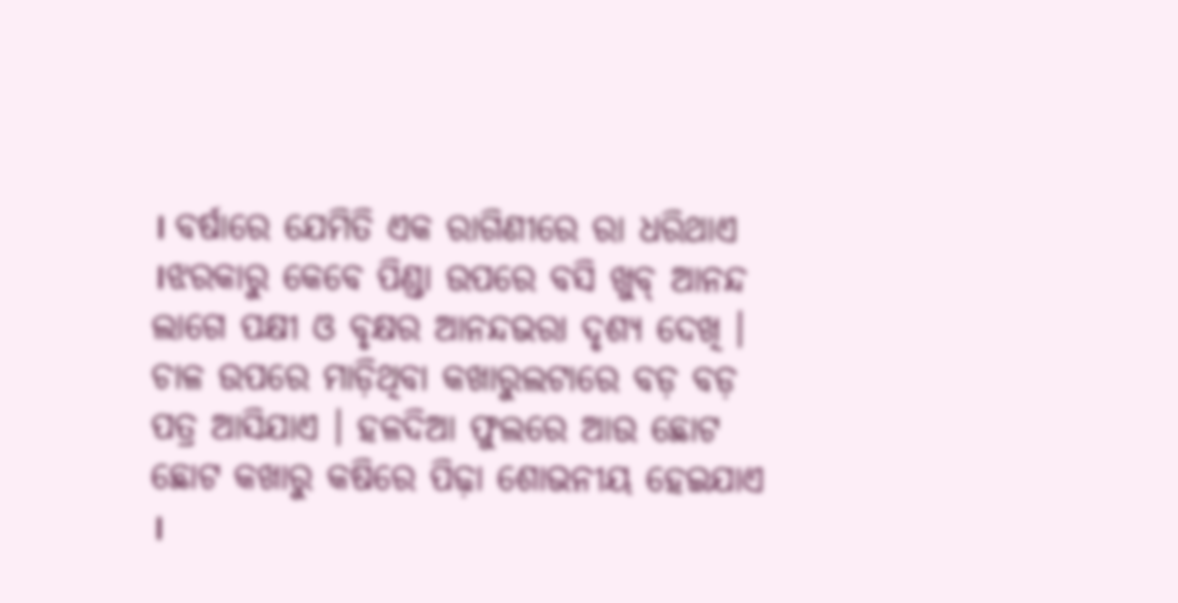। ବର୍ଷାରେ ଯେମିତି ଏକ ରାଗିଣୀରେ ରା ଧରିଥାଏ ।ଝରକାରୁ କେବେ ପିଣ୍ଡା ଉପରେ ବସି ଖୁବ୍ ଆନନ୍ଦ ଲାଗେ ପକ୍ଷୀ ଓ ବୃକ୍ଷର ଆନନ୍ଦଭରା ଦୃଶ୍ୟ ଦେଖି ।
ଚାଳ ଉପରେ ମାଡ଼ିଥିବା କଖାରୁଲଟାରେ ବଡ଼ ବଡ଼ ପତ୍ର ଆସିଯାଏ । ହଳଦିଆ ଫୁଲରେ ଆଉ ଛୋଟ ଛୋଟ କଖାରୁ କଷିରେ ପିଢ଼ା ଶୋଭନୀୟ ହେଇଯାଏ ।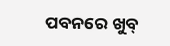ପବନରେ ଖୁବ୍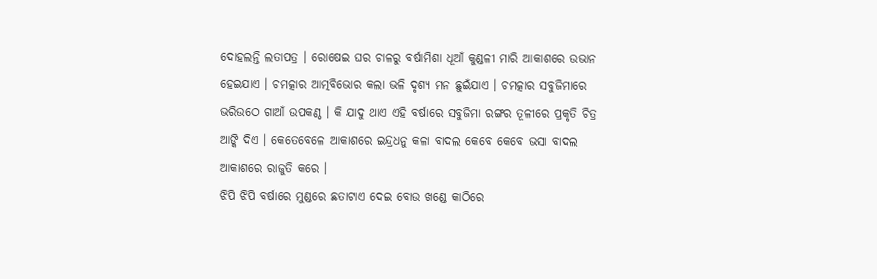ଦୋହଲନ୍ତି ଲତାପତ୍ର । ରୋଷେଇ ଘର ଚାଳରୁ ବର୍ଷାମିଶା ଧୂଆଁ କୁଣ୍ଡଳୀ ମାରି ଆକାଶରେ ଉଭାନ ହେଇଯାଏ । ଚମତ୍କାର ଆତ୍ମବିଭୋର କଲା ଭଳି ଦୃଶ୍ୟ ମନ ଛୁଇଁଯାଏ । ଚମତ୍କାର ସବୁଜିମାରେ ଭରିଉଠେ ଗାଆଁ ଉପକଣ୍ଠ । କି ଯାଦୁ ଥାଏ ଏହି ବର୍ଷାରେ ସବୁଜିମା ରଙ୍ଗର ତୂଳୀରେ ପ୍ରକୃତି ଚିତ୍ର ଆଙ୍କି ଦିଏ । କେତେବେଳେ ଆକାଶରେ ଇନ୍ଦ୍ରଧନୁ କଳା ବାଦଲ କେବେ କେବେ ଭସା ବାଦଲ ଆକାଶରେ ରାଜୁତି କରେ ।
ଝିପି ଝିପି ବର୍ଷାରେ ମୁଣ୍ଡରେ ଛତାଟାଏ ଦେଇ ବୋଉ ଖଣ୍ଡେ କାଠିରେ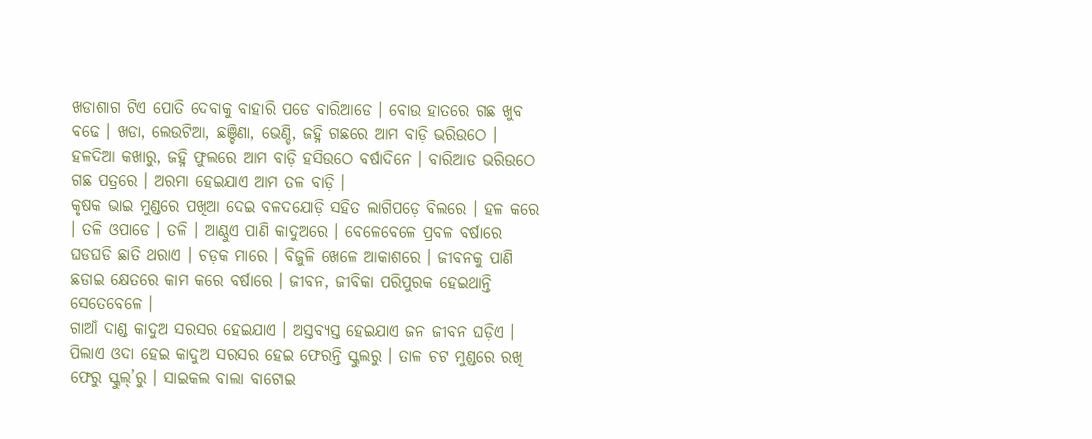ଖଡାଶାଗ ଟିଏ ପୋତି ଦେବାକୁ ବାହାରି ପଡେ ବାରିଆଡେ । ବୋଉ ହାତରେ ଗଛ ଖୁବ ବଢେ । ଖଡା, ଲେଉଟିଆ, ଛଞ୍ଚିଣା, ଭେଣ୍ଡି, ଜହ୍ନି ଗଛରେ ଆମ ବାଡ଼ି ଭରିଉଠେ । ହଳଦିଆ କଖାରୁ, ଜହ୍ନି ଫୁଲରେ ଆମ ବାଡ଼ି ହସିଉଠେ ବର୍ଷାଦିନେ । ବାରିଆଡ ଭରିଉଠେ ଗଛ ପତ୍ରରେ । ଅରମା ହେଇଯାଏ ଆମ ତଳ ବାଡ଼ି ।
କୃଷକ ଭାଇ ମୁଣ୍ଡରେ ପଖିଆ ଦେଇ ବଳଦଯୋଡ଼ି ସହିତ ଲାଗିପଡ଼େ ବିଲରେ । ହଳ କରେ । ତଳି ଓପାଡେ । ତଳି । ଆଣ୍ଠୁଏ ପାଣି କାଦୁଅରେ । ବେଳେବେଳେ ପ୍ରବଳ ବର୍ଷାରେ ଘଡଘଡି ଛାତି ଥରାଏ । ଚଡ଼କ ମାରେ । ବିଜୁଳି ଖେଳେ ଆକାଶରେ । ଜୀବନକୁ ପାଣି ଛଡାଇ କ୍ଷେତରେ କାମ କରେ ବର୍ଷାରେ । ଜୀବନ, ଜୀବିକା ପରିପୁରକ ହେଇଥାନ୍ତି ସେତେବେଳେ ।
ଗାଆଁ ଦାଣ୍ଡ କାଦୁଅ ସରସର ହେଇଯାଏ । ଅସ୍ତବ୍ୟସ୍ତ ହେଇଯାଏ ଜନ ଜୀବନ ଘଡ଼ିଏ । ପିଲାଏ ଓଦା ହେଇ କାଦୁଅ ସରସର ହେଇ ଫେରନ୍ତି ସ୍କୁଲରୁ । ତାଳ ଚଟ ମୁଣ୍ଡରେ ରଖି ଫେରୁ ସ୍କୁଲ୍’ରୁ । ସାଇକଲ ବାଲା ବାଟୋଇ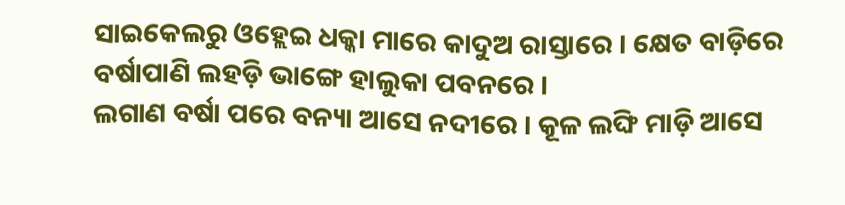ସାଇକେଲରୁ ଓହ୍ଲେଇ ଧକ୍କା ମାରେ କାଦୁଅ ରାସ୍ତାରେ । କ୍ଷେତ ବାଡ଼ିରେ ବର୍ଷାପାଣି ଲହଡ଼ି ଭାଙ୍ଗେ ହାଲୁକା ପବନରେ ।
ଲଗାଣ ବର୍ଷା ପରେ ବନ୍ୟା ଆସେ ନଦୀରେ । କୂଳ ଲଙ୍ଘି ମାଡ଼ି ଆସେ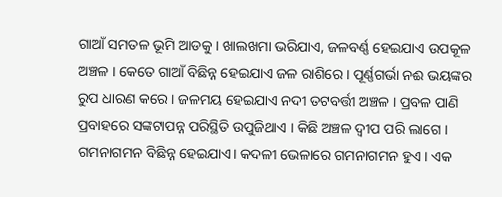ଗାଆଁ ସମତଳ ଭୂମି ଆଡକୁ । ଖାଲଖମା ଭରିଯାଏ, ଜଳବର୍ଣ୍ଣ ହେଇଯାଏ ଉପକୂଳ ଅଞ୍ଚଳ । କେତେ ଗାଆଁ ବିଛିନ୍ନ ହେଇଯାଏ ଜଳ ରାଶିରେ । ପୂର୍ଣ୍ଣଗର୍ଭା ନଈ ଭୟଙ୍କର ରୁପ ଧାରଣ କରେ । ଜଳମୟ ହେଇଯାଏ ନଦୀ ତଟବର୍ତ୍ତୀ ଅଞ୍ଚଳ । ପ୍ରବଳ ପାଣି ପ୍ରବାହରେ ସଙ୍କଟାପନ୍ନ ପରିସ୍ଥିତି ଉପୁଜିଥାଏ । କିଛି ଅଞ୍ଚଳ ଦ୍ଵୀପ ପରି ଲାଗେ । ଗମନାଗମନ ବିଛିନ୍ନ ହେଇଯାଏ। କଦଳୀ ଭେଳାରେ ଗମନାଗମନ ହୁଏ । ଏକ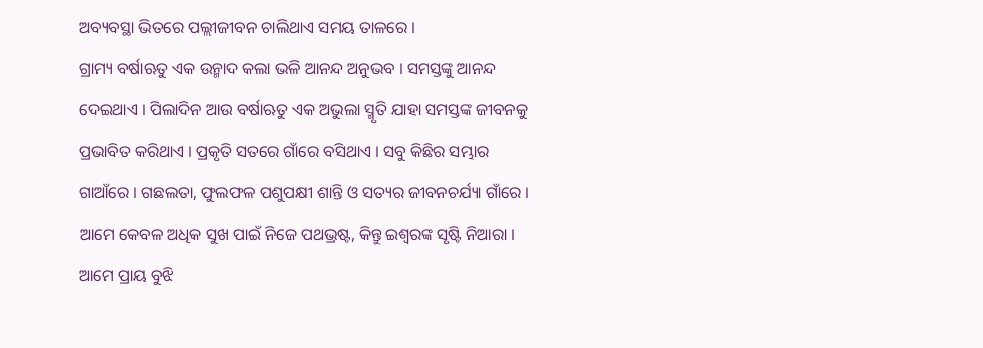ଅବ୍ୟବସ୍ଥା ଭିତରେ ପଲ୍ଲୀଜୀବନ ଚାଲିଥାଏ ସମୟ ତାଳରେ ।
ଗ୍ରାମ୍ୟ ବର୍ଷାଋତୁ ଏକ ଉନ୍ମାଦ କଲା ଭଳି ଆନନ୍ଦ ଅନୁଭବ । ସମସ୍ତଙ୍କୁ ଆନନ୍ଦ ଦେଇଥାଏ । ପିଲାଦିନ ଆଉ ବର୍ଷାଋତୁ ଏକ ଅଭୁଲା ସ୍ମୃତି ଯାହା ସମସ୍ତଙ୍କ ଜୀବନକୁ ପ୍ରଭାବିତ କରିଥାଏ । ପ୍ରକୃତି ସତରେ ଗାଁରେ ବସିଥାଏ । ସବୁ କିଛିର ସମ୍ଭାର ଗାଆଁରେ । ଗଛଲତା, ଫୁଲଫଳ ପଶୁପକ୍ଷୀ ଶାନ୍ତି ଓ ସତ୍ୟର ଜୀବନଚର୍ଯ୍ୟା ଗାଁରେ । ଆମେ କେବଳ ଅଧିକ ସୁଖ ପାଇଁ ନିଜେ ପଥଭ୍ରଷ୍ଟ, କିନ୍ତୁ ଇଶ୍ଵରଙ୍କ ସୃଷ୍ଟି ନିଆରା । ଆମେ ପ୍ରାୟ ବୁଝି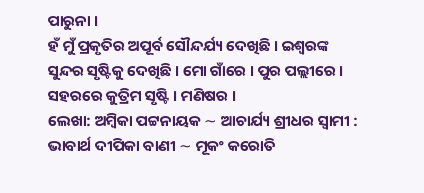ପାରୁନା ।
ହଁ ମୁଁ ପ୍ରକୃତିର ଅପୂର୍ବ ସୌନ୍ଦର୍ଯ୍ୟ ଦେଖିଛି । ଇଶ୍ୱରଙ୍କ ସୁନ୍ଦର ସୃଷ୍ଟିକୁ ଦେଖିଛି । ମୋ ଗାଁରେ । ପୁର ପଲ୍ଲୀରେ । ସହରରେ କୁତ୍ରିମ ସୃଷ୍ଟି । ମଣିଷର ।
ଲେଖା: ଅମ୍ବିକା ପଟ୍ଟନାୟକ ∼ ଆଚାର୍ଯ୍ୟ ଶ୍ରୀଧର ସ୍ୱାମୀ : ଭାବାର୍ଥ ଦୀପିକା ବାଣୀ ∼ ମୂକଂ କରୋତି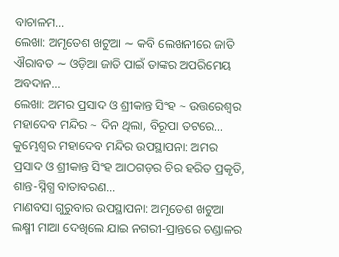ବାଚାଳମ…
ଲେଖା: ଅମୃତେଶ ଖଟୁଆ ∼ କବି ଲେଖନୀରେ ଜାତି ଐରାବତ ∼ ଓଡ଼ିଆ ଜାତି ପାଇଁ ତାଙ୍କର ଅପରିମେୟ ଅବଦାନ…
ଲେଖା: ଅମର ପ୍ରସାଦ ଓ ଶ୍ରୀକାନ୍ତ ସିଂହ ~ ଉତ୍ତରେଶ୍ଵର ମହାଦେବ ମନ୍ଦିର ~ ଦିନ ଥିଲା, ବିରୂପା ତଟରେ…
କୁମ୍ଭେଶ୍ୱର ମହାଦେବ ମନ୍ଦିର ଉପସ୍ଥାପନା: ଅମର ପ୍ରସାଦ ଓ ଶ୍ରୀକାନ୍ତ ସିଂହ ଆଠଗଡ଼ର ଚିର ହରିତ ପ୍ରକୃତି, ଶାନ୍ତ-ସ୍ନିଗ୍ଧ ବାତାବରଣ…
ମାଣବସା ଗୁରୁବାର ଉପସ୍ଥାପନା: ଅମୃତେଶ ଖଟୁଆ ଲକ୍ଷ୍ମୀ ମାଆ ଦେଖିଲେ ଯାଇ ନଗରୀ-ପ୍ରାନ୍ତରେ ଚଣ୍ଡାଳର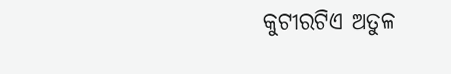କୁଟୀରଟିଏ ଅତୁଳ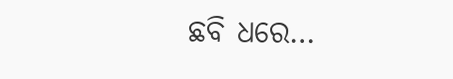ଛବି ଧରେ…